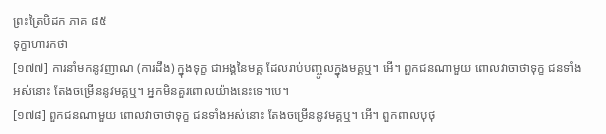ព្រះត្រៃបិដក ភាគ ៨៥
ទុក្ខាហារកថា
[១៧៧] ការនាំមកនូវញាណ (ការដឹង) ក្នុងទុក្ខ ជាអង្គនៃមគ្គ ដែលរាប់បញ្ចូលក្នុងមគ្គឬ។ អើ។ ពួកជនណាមួយ ពោលវាចាថាទុក្ខ ជនទាំងអស់នោះ តែងចម្រើននូវមគ្គឬ។ អ្នកមិនគួរពោលយ៉ាងនេះទេ។បេ។
[១៧៨] ពួកជនណាមួយ ពោលវាចាថាទុក្ខ ជនទាំងអស់នោះ តែងចម្រើននូវមគ្គឬ។ អើ។ ពួកពាលបុថុ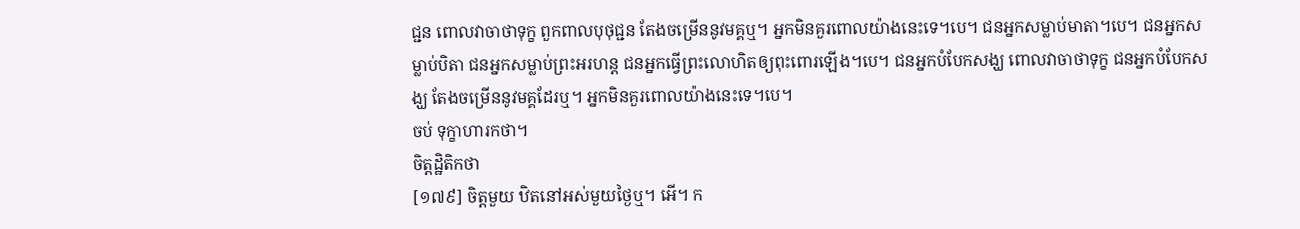ជ្ជន ពោលវាចាថាទុក្ខ ពួកពាលបុថុជ្ជន តែងចម្រើននូវមគ្គឬ។ អ្នកមិនគួរពោលយ៉ាងនេះទេ។បេ។ ជនអ្នកសម្លាប់មាតា។បេ។ ជនអ្នកសម្លាប់បិតា ជនអ្នកសម្លាប់ព្រះអរហន្ត ជនអ្នកធ្វើព្រះលោហិតឲ្យពុះពោរឡើង។បេ។ ជនអ្នកបំបែកសង្ឃ ពោលវាចាថាទុក្ខ ជនអ្នកបំបែកសង្ឃ តែងចម្រើននូវមគ្គដែរឬ។ អ្នកមិនគួរពោលយ៉ាងនេះទេ។បេ។
ចប់ ទុក្ខាហារកថា។
ចិត្តដ្ឋិតិកថា
[១៧៩] ចិត្តមួយ ឋិតនៅអស់មួយថ្ងៃឬ។ អើ។ ក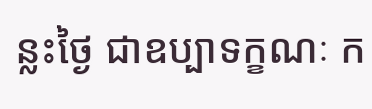ន្លះថ្ងៃ ជាឧប្បាទក្ខណៈ ក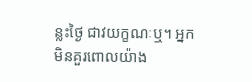ន្លះថ្ងៃ ជាវយក្ខណៈឬ។ អ្នកមិនគួរពោលយ៉ាង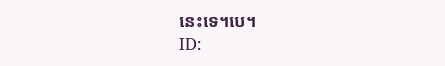នេះទេ។បេ។
ID: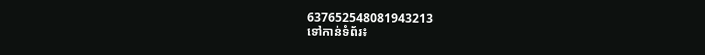637652548081943213
ទៅកាន់ទំព័រ៖